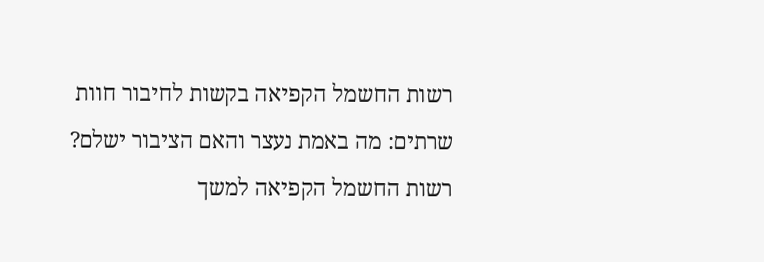רשות החשמל הקפיאה בקשות לחיבור חוות שרתים: מה באמת נעצר והאם הציבור ישלם?
רשות החשמל הקפיאה למשך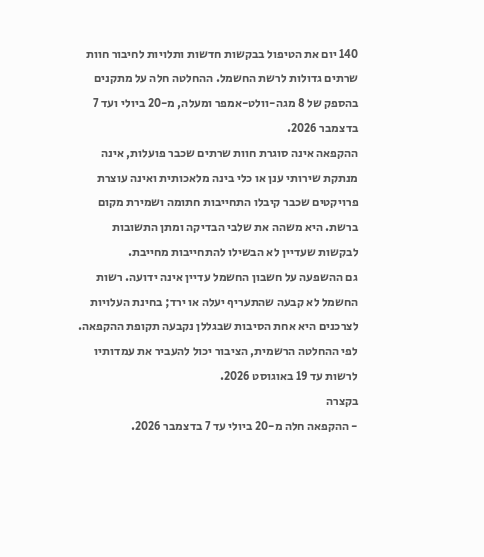140 יום את הטיפול בבקשות חדשות ותלויות לחיבור חוות שרתים גדולות לרשת החשמל. ההחלטה חלה על מתקנים בהספק של 8 מגה-וולט-אמפר ומעלה, מ-20 ביולי ועד 7 בדצמבר 2026.
ההקפאה אינה סוגרת חוות שרתים שכבר פועלות, אינה מנתקת שירותי ענן או כלי בינה מלאכותית ואינה עוצרת פרויקטים שכבר קיבלו התחייבות חתומה ושמירת מקום ברשת. היא משהה את שלבי הבדיקה ומתן התשובות לבקשות שעדיין לא הבשילו להתחייבות מחייבת.
גם ההשפעה על חשבון החשמל עדיין אינה ידועה. רשות החשמל לא קבעה שהתעריף יעלה או ירד; בחינת העלויות לצרכנים היא אחת הסיבות שבגללן נקבעה תקופת ההקפאה. לפי ההחלטה הרשמית, הציבור יכול להעביר את עמדותיו לרשות עד 19 באוגוסט 2026.
בקצרה
- ההקפאה חלה מ-20 ביולי עד 7 בדצמבר 2026.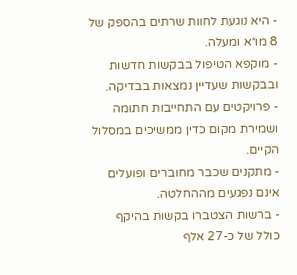- היא נוגעת לחוות שרתים בהספק של 8 מו״א ומעלה.
- מוקפא הטיפול בבקשות חדשות ובבקשות שעדיין נמצאות בבדיקה.
- פרויקטים עם התחייבות חתומה ושמירת מקום כדין ממשיכים במסלול הקיים.
- מתקנים שכבר מחוברים ופועלים אינם נפגעים מההחלטה.
- ברשות הצטברו בקשות בהיקף כולל של כ-27 אלף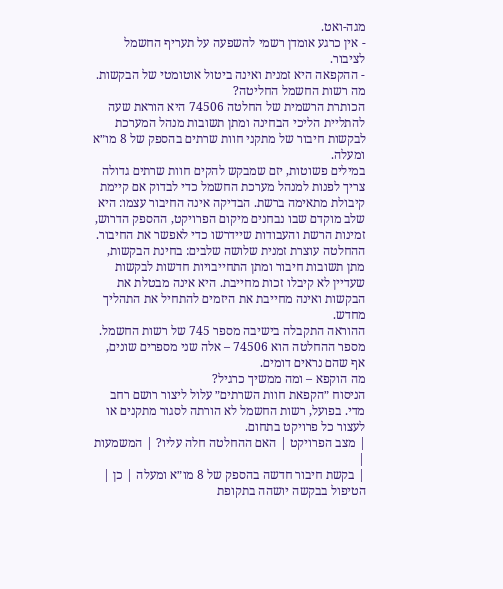מגה-ואט.
- אין כרגע אומדן רשמי להשפעה על תעריף החשמל לציבור.
- ההקפאה היא זמנית ואינה ביטול אוטומטי של הבקשות.
מה רשות החשמל החליטה?
הכותרת הרשמית של החלטה 74506 היא הוראת שעה להתליית הליכי הבחינה ומתן תשובות מנהל המערכת לבקשות חיבור של מתקני חוות שרתים בהספק של 8 מו״א ומעלה.
במילים פשוטות, יזם שמבקש להקים חוות שרתים גדולה צריך לפנות למנהל מערכת החשמל כדי לבדוק אם קיימת קיבולת מתאימה ברשת. הבדיקה אינה החיבור עצמו: היא שלב מוקדם שבו נבחנים מיקום הפרויקט, ההספק הדרוש, זמינות הרשת והעבודות שיידרשו כדי לאפשר את החיבור.
ההחלטה עוצרת זמנית שלושה שלבים: בחינת הבקשות, מתן תשובות חיבור ומתן התחייבויות חדשות לבקשות שעדיין לא קיבלו זכות מחייבת. היא אינה מבטלת את הבקשות ואינה מחייבת את היזמים להתחיל את התהליך מחדש.
ההוראה התקבלה בישיבה מספר 745 של רשות החשמל. מספר ההחלטה הוא 74506 – אלה שני מספרים שונים, אף שהם נראים דומים.
מה הוקפא – ומה ממשיך כרגיל?
הניסוח ״הקפאת חוות השרתים״ עלול ליצור רושם רחב מדי. בפועל, רשות החשמל לא הורתה לסגור מתקנים או לעצור כל פרויקט בתחום.
| מצב הפרויקט | האם ההחלטה חלה עליו? | המשמעות |
| בקשת חיבור חדשה בהספק של 8 מו״א ומעלה | כן | הטיפול בבקשה יושהה בתקופת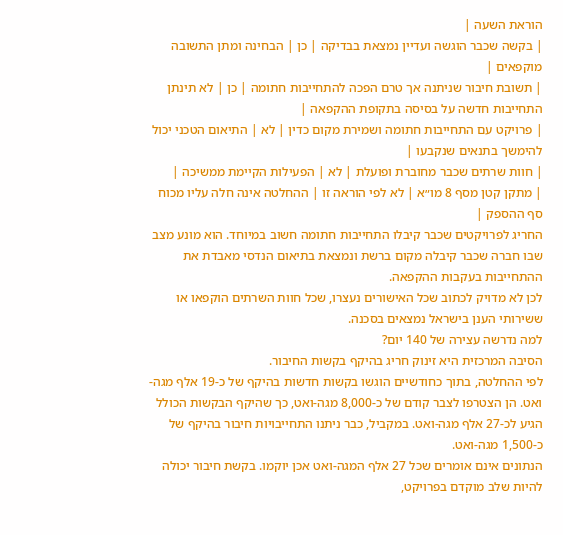הוראת השעה |
| בקשה שכבר הוגשה ועדיין נמצאת בבדיקה | כן | הבחינה ומתן התשובה מוקפאים |
| תשובת חיבור שניתנה אך טרם הפכה להתחייבות חתומה | כן | לא תינתן התחייבות חדשה על בסיסה בתקופת ההקפאה |
| פרויקט עם התחייבות חתומה ושמירת מקום כדין | לא | התיאום הטכני יכול להימשך בתנאים שנקבעו |
| חוות שרתים שכבר מחוברת ופועלת | לא | הפעילות הקיימת ממשיכה |
| מתקן קטן מסף 8 מו״א | לא לפי הוראה זו | ההחלטה אינה חלה עליו מכוח סף ההספק |
החריג לפרויקטים שכבר קיבלו התחייבות חתומה חשוב במיוחד. הוא מונע מצב שבו חברה שכבר קיבלה מקום ברשת ונמצאת בתיאום הנדסי מאבדת את ההתחייבות בעקבות ההקפאה.
לכן לא מדויק לכתוב שכל האישורים נעצרו, שכל חוות השרתים הוקפאו או ששירותי הענן בישראל נמצאים בסכנה.
למה נדרשה עצירה של 140 יום?
הסיבה המרכזית היא זינוק חריג בהיקף בקשות החיבור.
לפי ההחלטה, בתוך כחודשיים הוגשו בקשות חדשות בהיקף של כ-19 אלף מגה-ואט. הן הצטרפו לצבר קודם של כ-8,000 מגה-ואט, כך שהיקף הבקשות הכולל הגיע לכ-27 אלף מגה-ואט. במקביל, כבר ניתנו התחייבויות חיבור בהיקף של כ-1,500 מגה-ואט.
הנתונים אינם אומרים שכל 27 אלף המגה-ואט אכן יוקמו. בקשת חיבור יכולה להיות שלב מוקדם בפרויקט,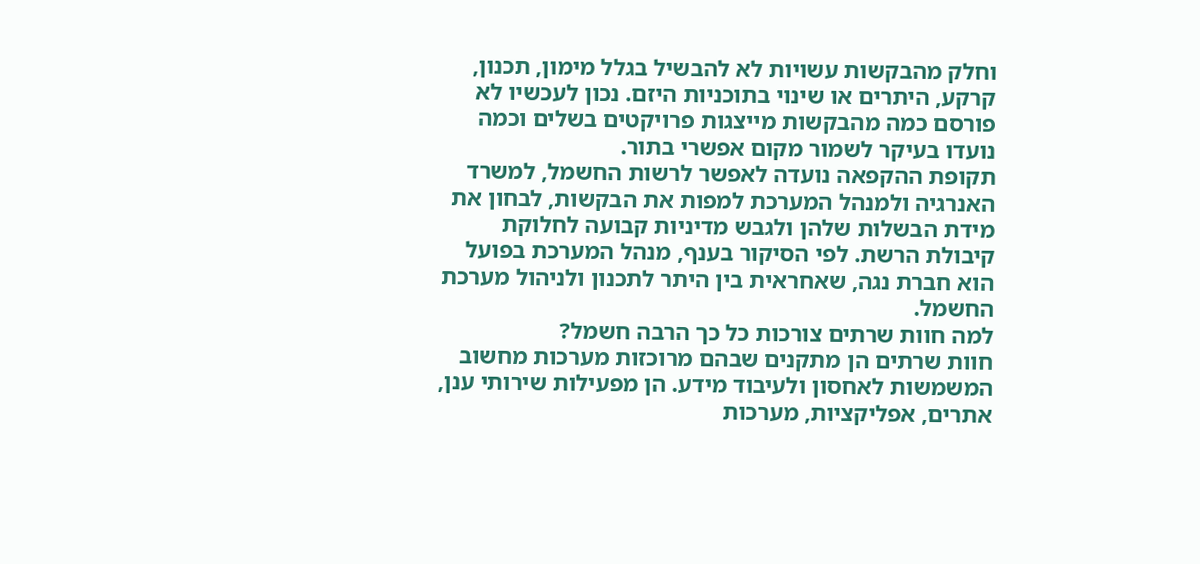וחלק מהבקשות עשויות לא להבשיל בגלל מימון, תכנון, קרקע, היתרים או שינוי בתוכניות היזם. נכון לעכשיו לא פורסם כמה מהבקשות מייצגות פרויקטים בשלים וכמה נועדו בעיקר לשמור מקום אפשרי בתור.
תקופת ההקפאה נועדה לאפשר לרשות החשמל, למשרד האנרגיה ולמנהל המערכת למפות את הבקשות, לבחון את מידת הבשלות שלהן ולגבש מדיניות קבועה לחלוקת קיבולת הרשת. לפי הסיקור בענף, מנהל המערכת בפועל הוא חברת נגה, שאחראית בין היתר לתכנון ולניהול מערכת החשמל.
למה חוות שרתים צורכות כל כך הרבה חשמל?
חוות שרתים הן מתקנים שבהם מרוכזות מערכות מחשוב המשמשות לאחסון ולעיבוד מידע. הן מפעילות שירותי ענן, אתרים, אפליקציות, מערכות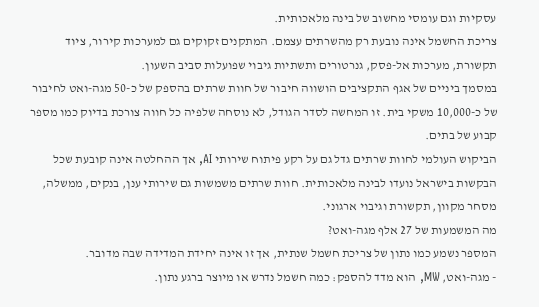עסקיות וגם עומסי מחשוב של בינה מלאכותית.
צריכת החשמל אינה נובעת רק מהשרתים עצמם. המתקנים זקוקים גם למערכות קירור, ציוד תקשורת, מערכות אל-פסק, גנרטורים ותשתיות גיבוי שפועלות סביב השעון.
במסמך ביניים של אגף התקציבים הושווה חיבור של חוות שרתים בהספק של כ-50 מגה-ואט לחיבור של כ-10,000 משקי בית. זו המחשה לסדר הגודל, לא נוסחה שלפיה כל חווה צורכת בדיוק כמו מספר קבוע של בתים.
הביקוש העולמי לחוות שרתים גדל גם על רקע פיתוח שירותי AI, אך ההחלטה אינה קובעת שכל הבקשות בישראל נועדו לבינה מלאכותית. חוות שרתים משמשות גם שירותי ענן, בנקים, ממשלה, מסחר מקוון, תקשורת וגיבוי ארגוני.
מה המשמעות של 27 אלף מגה-ואט?
המספר נשמע כמו נתון של צריכת חשמל שנתית, אך זו אינה יחידת המדידה שבה מדובר.
- מגה-ואט, MW, הוא מדד להספק: כמה חשמל נדרש או מיוצר ברגע נתון.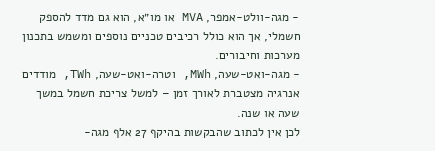- מגה-וולט-אמפר, MVA או מו״א, הוא גם מדד להספק חשמלי, אך הוא כולל רכיבים טכניים נוספים ומשמש בתכנון מערכות וחיבורים.
- מגה-ואט-שעה, MWh, וטרה-ואט-שעה, TWh, מודדים אנרגיה מצטברת לאורך זמן – למשל צריכת חשמל במשך שעה או שנה.
לכן אין לכתוב שהבקשות בהיקף 27 אלף מגה-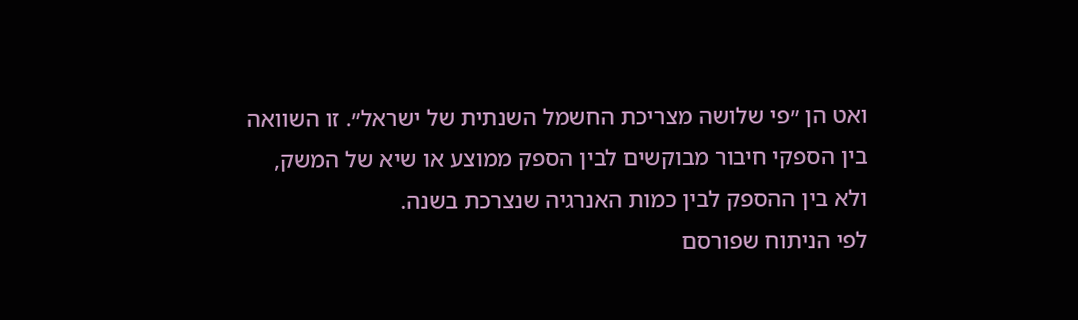ואט הן ״פי שלושה מצריכת החשמל השנתית של ישראל״. זו השוואה בין הספקי חיבור מבוקשים לבין הספק ממוצע או שיא של המשק, ולא בין ההספק לבין כמות האנרגיה שנצרכת בשנה.
לפי הניתוח שפורסם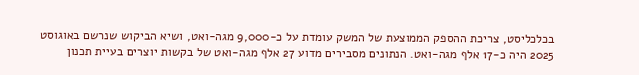בכלכליסט, צריכת ההספק הממוצעת של המשק עומדת על כ-9,000 מגה-ואט, ושיא הביקוש שנרשם באוגוסט 2025 היה כ-17 אלף מגה-ואט. הנתונים מסבירים מדוע 27 אלף מגה-ואט של בקשות יוצרים בעיית תכנון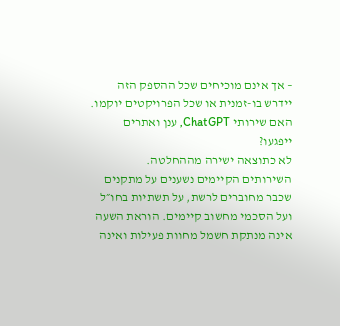– אך אינם מוכיחים שכל ההספק הזה יידרש בו-זמנית או שכל הפרויקטים יוקמו.
האם שירותי ChatGPT, ענן ואתרים ייפגעו?
לא כתוצאה ישירה מההחלטה.
השירותים הקיימים נשענים על מתקנים שכבר מחוברים לרשת, על תשתיות בחו״ל ועל הסכמי מחשוב קיימים. הוראת השעה אינה מנתקת חשמל מחוות פעילות ואינה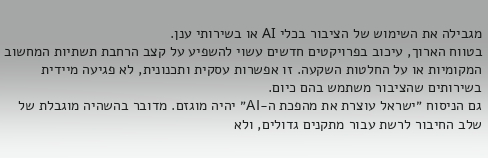מגבילה את השימוש של הציבור בכלי AI או בשירותי ענן.
בטווח הארוך, עיכוב בפרויקטים חדשים עשוי להשפיע על קצב הרחבת תשתיות המחשוב המקומיות או על החלטות השקעה. זו אפשרות עסקית ותכנונית, לא פגיעה מיידית בשירותים שהציבור משתמש בהם כיום.
גם הניסוח ״ישראל עוצרת את מהפכת ה-AI״ יהיה מוגזם. מדובר בהשהיה מוגבלת של שלב החיבור לרשת עבור מתקנים גדולים, ולא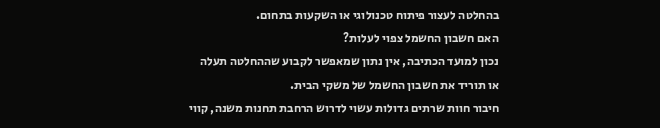בהחלטה לעצור פיתוח טכנולוגי או השקעות בתחום.
האם חשבון החשמל צפוי לעלות?
נכון למועד הכתיבה, אין נתון שמאפשר לקבוע שההחלטה תעלה או תוריד את חשבון החשמל של משקי הבית.
חיבור חוות שרתים גדולות עשוי לדרוש הרחבת תחנות משנה, קווי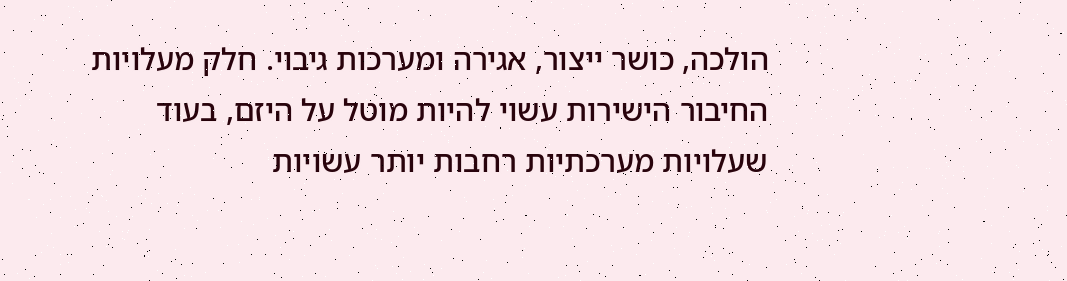הולכה, כושר ייצור, אגירה ומערכות גיבוי. חלק מעלויות החיבור הישירות עשוי להיות מוטל על היזם, בעוד שעלויות מערכתיות רחבות יותר עשויות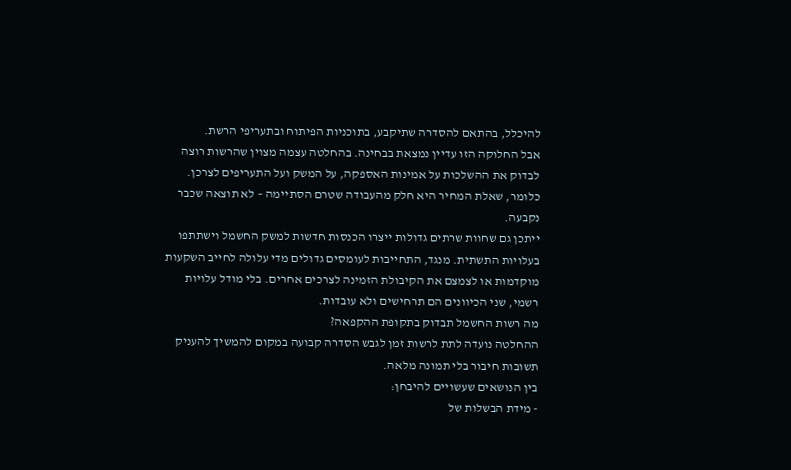להיכלל, בהתאם להסדרה שתיקבע, בתוכניות הפיתוח ובתעריפי הרשת.
אבל החלוקה הזו עדיין נמצאת בבחינה. בהחלטה עצמה מצוין שהרשות רוצה לבדוק את ההשלכות על אמינות האספקה, על המשק ועל התעריפים לצרכן. כלומר, שאלת המחיר היא חלק מהעבודה שטרם הסתיימה – לא תוצאה שכבר נקבעה.
ייתכן גם שחוות שרתים גדולות ייצרו הכנסות חדשות למשק החשמל וישתתפו בעלויות התשתית. מנגד, התחייבות לעומסים גדולים מדי עלולה לחייב השקעות מוקדמות או לצמצם את הקיבולת הזמינה לצרכים אחרים. בלי מודל עלויות רשמי, שני הכיוונים הם תרחישים ולא עובדות.
מה רשות החשמל תבדוק בתקופת ההקפאה?
ההחלטה נועדה לתת לרשות זמן לגבש הסדרה קבועה במקום להמשיך להעניק תשובות חיבור בלי תמונה מלאה.
בין הנושאים שעשויים להיבחן:
- מידת הבשלות של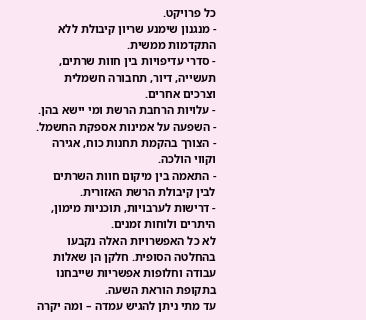כל פרויקט.
- מנגנון שימנע שריון קיבולת ללא התקדמות ממשית.
- סדרי עדיפויות בין חוות שרתים, תעשייה, דיור, תחבורה חשמלית וצרכים אחרים.
- עלויות הרחבת הרשת ומי יישא בהן.
- השפעה על אמינות אספקת החשמל.
- הצורך בהקמת תחנות כוח, אגירה וקווי הולכה.
- התאמה בין מיקום חוות השרתים לבין קיבולת הרשת האזורית.
- דרישות לערבויות, תוכניות מימון, היתרים ולוחות זמנים.
לא כל האפשרויות האלה נקבעו בהחלטה הסופית. חלקן הן שאלות עבודה וחלופות אפשריות שייבחנו בתקופת הוראת השעה.
עד מתי ניתן להגיש עמדה – ומה יקרה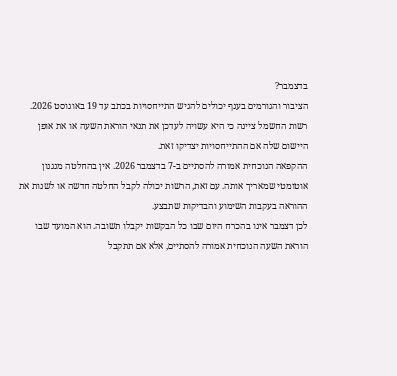בדצמבר?
הציבור והגורמים בענף יכולים להגיש התייחסויות בכתב עד 19 באוגוסט 2026. רשות החשמל ציינה כי היא עשויה לעדכן את תנאי הוראת השעה או את אופן היישום שלה אם ההתייחסויות יצדיקו זאת.
ההקפאה הנוכחית אמורה להסתיים ב-7 בדצמבר 2026. אין בהחלטה מנגנון אוטומטי שמאריך אותה. עם זאת, הרשות יכולה לקבל החלטה חדשה או לשנות את ההוראה בעקבות השימוע והבדיקות שתבצע.
לכן דצמבר אינו בהכרח היום שבו כל הבקשות יקבלו תשובה. הוא המועד שבו הוראת השעה הנוכחית אמורה להסתיים, אלא אם תתקבל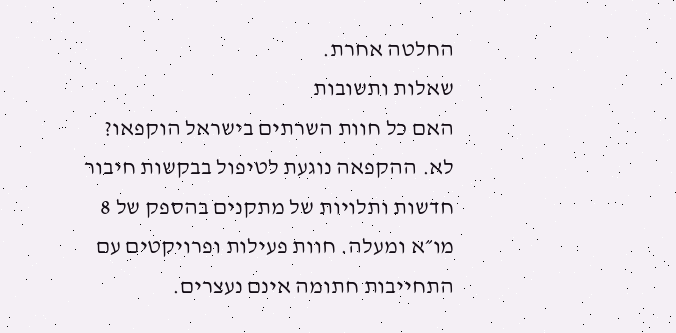החלטה אחרת.
שאלות ותשובות
האם כל חוות השרתים בישראל הוקפאו?
לא. ההקפאה נוגעת לטיפול בבקשות חיבור חדשות ותלויות של מתקנים בהספק של 8 מו״א ומעלה. חוות פעילות ופרויקטים עם התחייבות חתומה אינם נעצרים.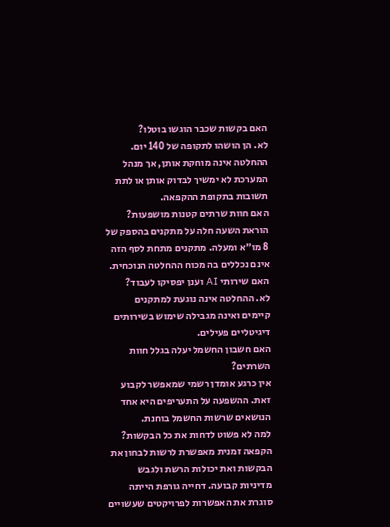האם בקשות שכבר הוגשו בוטלו?
לא. הן הושהו לתקופה של 140 יום. ההחלטה אינה מוחקת אותן, אך מנהל המערכת לא ימשיך לבדוק אותן או לתת תשובות בתקופת ההקפאה.
האם חוות שרתים קטנות מושפעות?
הוראת השעה חלה על מתקנים בהספק של 8 מו״א ומעלה. מתקנים מתחת לסף הזה אינם נכללים בה מכוח ההחלטה הנוכחית.
האם שירותי AI וענן יפסיקו לעבוד?
לא. ההחלטה אינה נוגעת למתקנים קיימים ואינה מגבילה שימוש בשירותים דיגיטליים פעילים.
האם חשבון החשמל יעלה בגלל חוות השרתים?
אין כרגע אומדן רשמי שמאפשר לקבוע זאת. ההשפעה על התעריפים היא אחד הנושאים שרשות החשמל בוחנת.
למה לא פשוט לדחות את כל הבקשות?
הקפאה זמנית מאפשרת לרשות לבחון את הבקשות ואת יכולות הרשת ולגבש מדיניות קבועה. דחייה גורפת הייתה סוגרת את האפשרות לפרויקטים שעשויים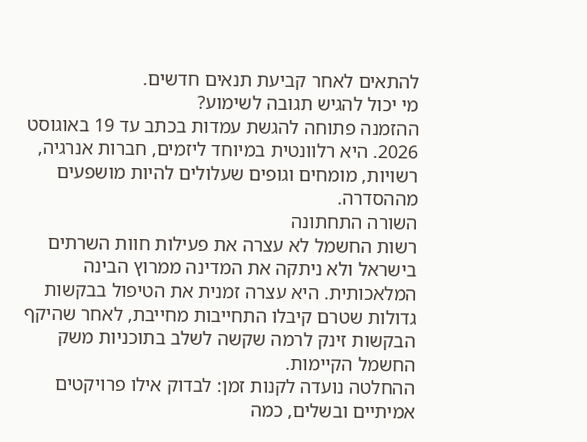להתאים לאחר קביעת תנאים חדשים.
מי יכול להגיש תגובה לשימוע?
ההזמנה פתוחה להגשת עמדות בכתב עד 19 באוגוסט 2026. היא רלוונטית במיוחד ליזמים, חברות אנרגיה, רשויות, מומחים וגופים שעלולים להיות מושפעים מההסדרה.
השורה התחתונה
רשות החשמל לא עצרה את פעילות חוות השרתים בישראל ולא ניתקה את המדינה ממרוץ הבינה המלאכותית. היא עצרה זמנית את הטיפול בבקשות גדולות שטרם קיבלו התחייבות מחייבת, לאחר שהיקף הבקשות זינק לרמה שקשה לשלב בתוכניות משק החשמל הקיימות.
ההחלטה נועדה לקנות זמן: לבדוק אילו פרויקטים אמיתיים ובשלים, כמה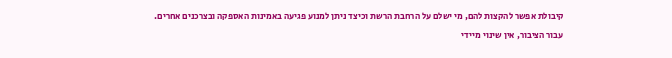קיבולת אפשר להקצות להם, מי ישלם על הרחבת הרשת וכיצד ניתן למנוע פגיעה באמינות האספקה ובצרכנים אחרים.
עבור הציבור, אין שינוי מיידי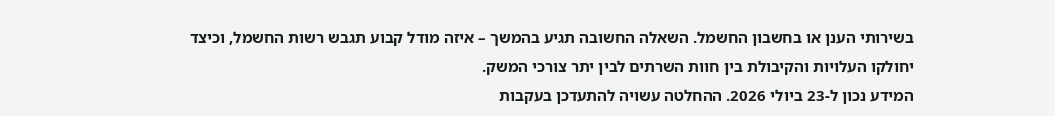בשירותי הענן או בחשבון החשמל. השאלה החשובה תגיע בהמשך – איזה מודל קבוע תגבש רשות החשמל, וכיצד יחולקו העלויות והקיבולת בין חוות השרתים לבין יתר צורכי המשק.
המידע נכון ל-23 ביולי 2026. ההחלטה עשויה להתעדכן בעקבות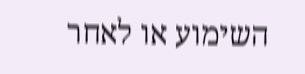השימוע או לאחר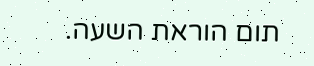תום הוראת השעה.